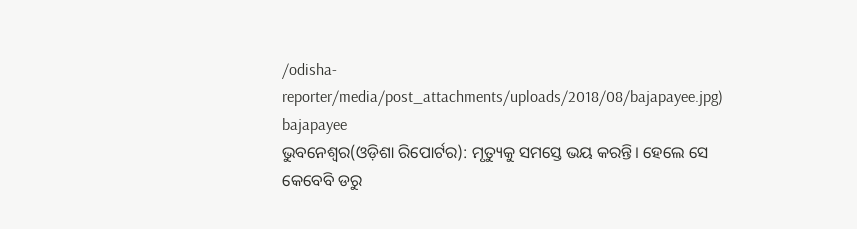/odisha-reporter/media/post_attachments/uploads/2018/08/bajapayee.jpg)
bajapayee
ଭୁବନେଶ୍ୱର(ଓଡ଼ିଶା ରିପୋର୍ଟର): ମୃତ୍ୟୁକୁ ସମସ୍ତେ ଭୟ କରନ୍ତି। ହେଲେ ସେ କେବେବି ଡରୁ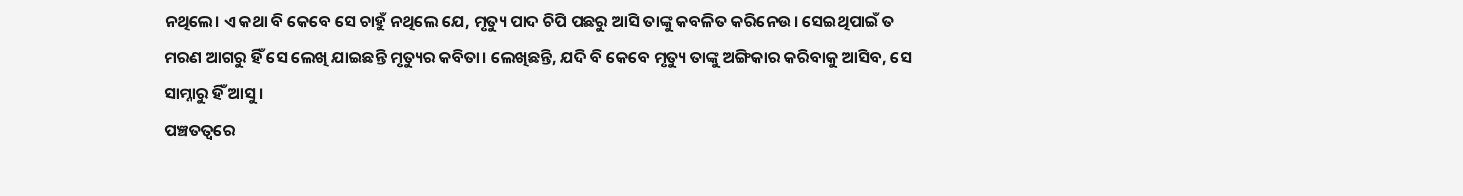ନଥିଲେ। ଏ କଥା ବି କେବେ ସେ ଚାହୁଁ ନଥିଲେ ଯେ, ମୃତ୍ୟୁ ପାଦ ଚିପି ପଛରୁ ଆସି ତାଙ୍କୁ କବଳିତ କରିନେଉ। ସେଇଥିପାଇଁ ତ ମରଣ ଆଗରୁ ହିଁ ସେ ଲେଖି ଯାଇଛନ୍ତି ମୃତ୍ୟୁର କବିତା। ଲେଖିଛନ୍ତି, ଯଦି ବି କେବେ ମୃତ୍ୟୁ ତାଙ୍କୁ ଅଙ୍ଗିକାର କରିବାକୁ ଆସିବ, ସେ ସାମ୍ନାରୁ ହିଁ ଆସୁ।
ପଞ୍ଚତତ୍ୱରେ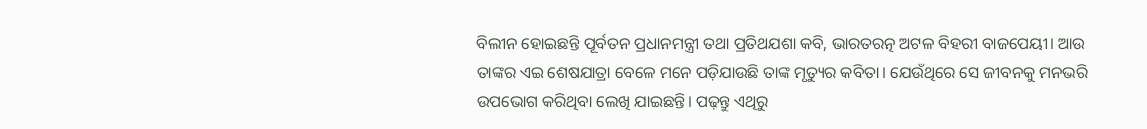ବିଲୀନ ହୋଇଛନ୍ତି ପୂର୍ବତନ ପ୍ରଧାନମନ୍ତ୍ରୀ ତଥା ପ୍ରତିଥଯଶା କବି, ଭାରତରତ୍ନ ଅଟଳ ବିହରୀ ବାଜପେୟୀ। ଆଉ ତାଙ୍କର ଏଇ ଶେଷଯାତ୍ରା ବେଳେ ମନେ ପଡ଼ିଯାଉଛି ତାଙ୍କ ମୃତ୍ୟୁର କବିତା। ଯେଉଁଥିରେ ସେ ଜୀବନକୁ ମନଭରି ଉପଭୋଗ କରିଥିବା ଲେଖି ଯାଇଛନ୍ତି। ପଢ଼ନ୍ତୁ ଏଥିରୁ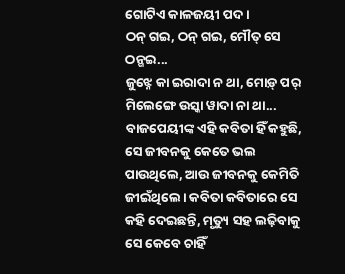ଗୋଟିଏ କାଳଜୟୀ ପଦ।
ଠନ୍ ଗଇ, ଠନ୍ ଗଇ, ମୌତ୍ ସେ ଠନ୍ଗଇ...
ଜୁଝ୍ନେ କା ଇରାଦା ନ ଥା, ମୋଡ଼୍ ପର୍ ମିଲେଙ୍ଗେ ଉସ୍କା ୱାଦା ନା ଥା...
ବାଜପେୟୀଙ୍କ ଏହି କବିତା ହିଁ କହୁଛି, ସେ ଜୀବନକୁ କେତେ ଭଲ ପାଉଥିଲେ, ଆଉ ଜୀବନକୁ କେମିତି ଜୀଇଁଥିଲେ। କବିତା କବିତାରେ ସେ କହି ଦେଇଛନ୍ତି, ମୃତ୍ୟୁ ସହ ଲଢ଼ିବାକୁ ସେ କେବେ ଚାହିଁ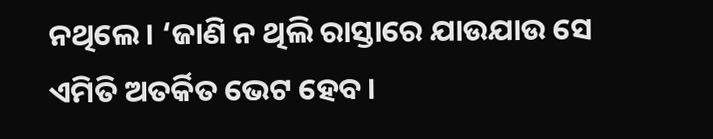ନଥିଲେ। ‘ଜାଣି ନ ଥିଲି ରାସ୍ତାରେ ଯାଉଯାଉ ସେ ଏମିତି ଅତର୍କିତ ଭେଟ ହେବ।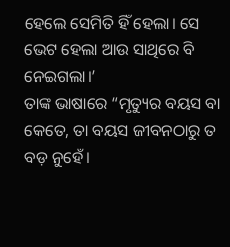ହେଲେ ସେମିତି ହିଁ ହେଲା। ସେ ଭେଟ ହେଲା ଆଉ ସାଥିରେ ବି ନେଇଗଲା।’
ତାଙ୍କ ଭାଷାରେ “ମୃତ୍ୟୁର ବୟସ ବା କେତେ, ତା ବୟସ ଜୀବନଠାରୁ ତ ବଡ଼ ନୁହେଁ।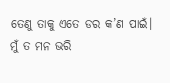ତେଣୁ ତାକୁ ଏତେ ଡର କ’ଣ ପାଇଁ। ମୁଁ ତ ମନ ଭରି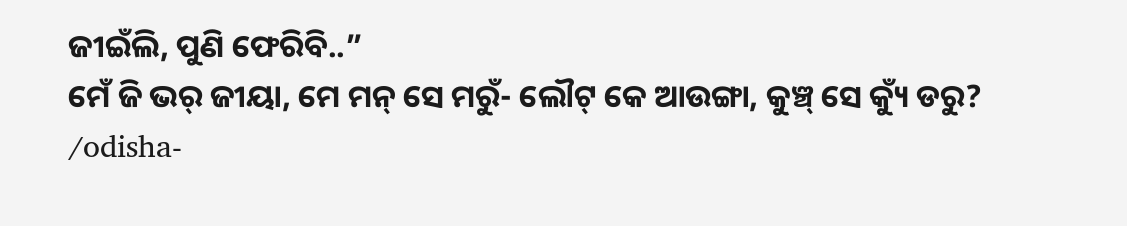ଜୀଇଁଲି, ପୁଣି ଫେରିବି..”
ମେଁ ଜି ଭର୍ ଜୀୟା, ମେ ମନ୍ ସେ ମରୁଁ- ଲୌଟ୍ କେ ଆଉଙ୍ଗା, କୁଞ୍ଚ୍ ସେ କ୍ୟୁଁ ଡରୁ?
/odisha-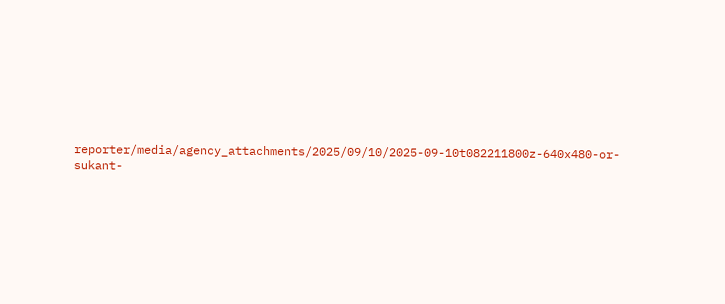reporter/media/agency_attachments/2025/09/10/2025-09-10t082211800z-640x480-or-sukant-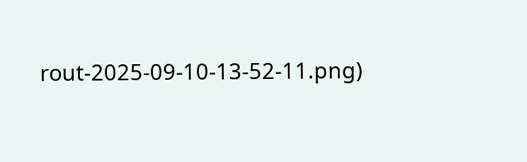rout-2025-09-10-13-52-11.png)